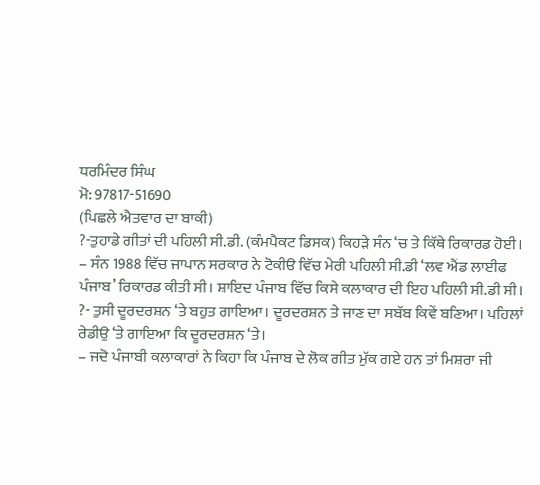ਧਰਮਿੰਦਰ ਸਿੰਘ
ਮੋ: 97817-51690
(ਪਿਛਲੇ ਐਤਵਾਰ ਦਾ ਬਾਕੀ)
?-ਤੁਹਾਡੇ ਗੀਤਾਂ ਦੀ ਪਹਿਲੀ ਸੀ.ਡੀ. (ਕੰਮਪੈਕਟ ਡਿਸਕ) ਕਿਹੜੇ ਸੰਨ ‘ਚ ਤੇ ਕਿੱਥੇ ਰਿਕਾਰਡ ਹੋਈ।
– ਸੰਨ 1988 ਵਿੱਚ ਜਾਪਾਨ ਸਰਕਾਰ ਨੇ ਟੋਕੀੳ ਵਿੱਚ ਮੇਰੀ ਪਹਿਲੀ ਸੀ.ਡੀ ‘ਲਵ ਐਂਡ ਲਾਈਫ ਪੰਜਾਬ’ ਰਿਕਾਰਡ ਕੀਤੀ ਸੀ। ਸ਼ਾਇਦ ਪੰਜਾਬ ਵਿੱਚ ਕਿਸੇ ਕਲਾਕਾਰ ਦੀ ਇਹ ਪਹਿਲੀ ਸੀ.ਡੀ ਸੀ।
?- ਤੁਸੀ ਦੂਰਦਰਸ਼ਨ ‘ਤੇ ਬਹੁਤ ਗਾਇਆ। ਦੂਰਦਰਸ਼ਨ ਤੇ ਜਾਣ ਦਾ ਸਬੱਬ ਕਿਵੇਂ ਬਣਿਆ। ਪਹਿਲਾਂ ਰੇਡੀਉ ‘ਤੇ ਗਾਇਆ ਕਿ ਦੂਰਦਰਸ਼ਨ ‘ਤੇ।
– ਜਦੋ ਪੰਜਾਬੀ ਕਲਾਕਾਰਾਂ ਨੇ ਕਿਹਾ ਕਿ ਪੰਜਾਬ ਦੇ ਲੋਕ ਗੀਤ ਮੁੱਕ ਗਏ ਹਨ ਤਾਂ ਮਿਸ਼ਰਾ ਜੀ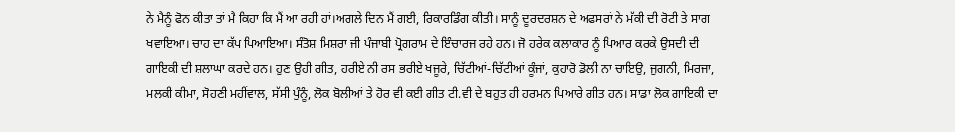ਨੇ ਮੈਨੂੰ ਫੋਨ ਕੀਤਾ ਤਾਂ ਮੈ ਕਿਹਾ ਕਿ ਮੈਂ ਆ ਰਹੀ ਹਾਂ।ਅਗਲੇ ਦਿਨ ਮੈਂ ਗਈ, ਰਿਕਾਰਡਿੰਗ ਕੀਤੀ। ਸਾਨੂੰ ਦੂਰਦਰਸ਼ਨ ਦੇ ਅਫਸਰਾਂ ਨੇ ਮੱਕੀ ਦੀ ਰੋਟੀ ਤੇ ਸਾਗ ਖਵਾਇਆ। ਚਾਹ ਦਾ ਕੱਪ ਪਿਆਇਆ। ਸੰਤੋਸ਼ ਮਿਸ਼ਰਾ ਜੀ ਪੰਜਾਬੀ ਪ੍ਰੋਗਰਾਮ ਦੇ ਇੰਚਾਰਜ ਰਹੇ ਹਨ। ਜੋ ਹਰੇਕ ਕਲਾਕਾਰ ਨੂੰ ਪਿਆਰ ਕਰਕੇ ਉਸਦੀ ਦੀ ਗਾਇਕੀ ਦੀ ਸ਼ਲਾਘਾ ਕਰਦੇ ਹਨ। ਹੁਣ ਉਹੀ ਗੀਤ, ਹਰੀਏ ਨੀ ਰਸ ਭਰੀਏ ਖਜੂਰੇ, ਚਿੱਟੀਆਂ-ਚਿੱਟੀਆਂ ਕੂੰਜਾਂ, ਕੁਹਾਰੋ ਡੋਲੀ ਨਾ ਚਾਇਉ, ਜੁਗਨੀ, ਮਿਰਜਾ, ਮਲਕੀ ਕੀਮਾ, ਸੋਹਣੀ ਮਹੀਂਵਾਲ, ਸੱਸੀ ਪੁੰਨੂੰ, ਲੋਕ ਬੋਲੀਆਂ ਤੇ ਹੋਰ ਵੀ ਕਈ ਗੀਤ ਟੀ.ਵੀ ਦੇ ਬਹੁਤ ਹੀ ਹਰਮਨ ਪਿਆਰੇ ਗੀਤ ਹਨ। ਸਾਡਾ ਲੋਕ ਗਾਇਕੀ ਦਾ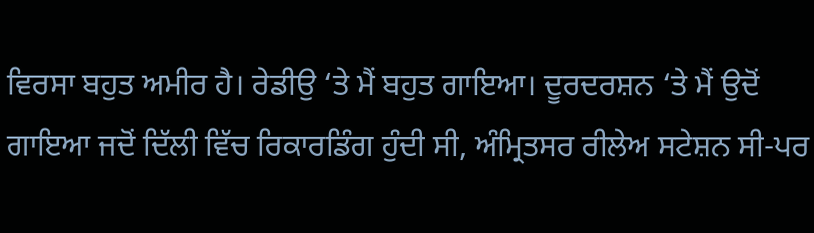ਵਿਰਸਾ ਬਹੁਤ ਅਮੀਰ ਹੈ। ਰੇਡੀਉ ‘ਤੇ ਮੈਂ ਬਹੁਤ ਗਾਇਆ। ਦੂਰਦਰਸ਼ਨ ‘ਤੇ ਮੈਂ ਉਦੋਂ ਗਾਇਆ ਜਦੋਂ ਦਿੱਲੀ ਵਿੱਚ ਰਿਕਾਰਡਿੰਗ ਹੁੰਦੀ ਸੀ, ਅੰਮ੍ਰਿਤਸਰ ਰੀਲੇਅ ਸਟੇਸ਼ਨ ਸੀ-ਪਰ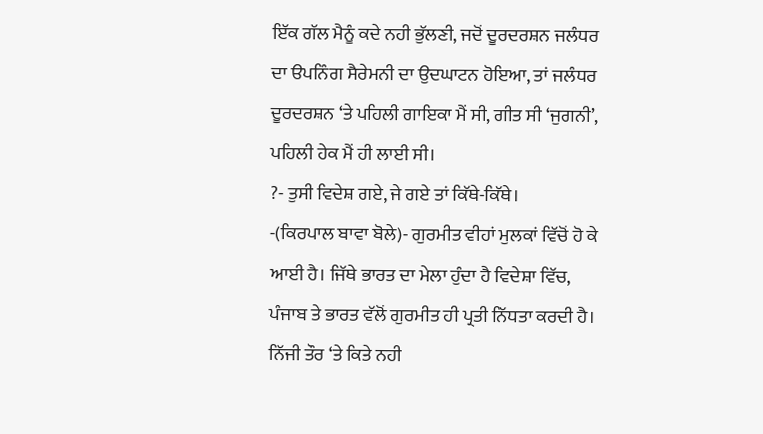ਇੱਕ ਗੱਲ ਮੈਨੂੰ ਕਦੇ ਨਹੀ ਭੁੱਲਣੀ, ਜਦੋਂ ਦੂਰਦਰਸ਼ਨ ਜਲੰਧਰ ਦਾ ੳਪਨਿੰਗ ਸੈਰੇਮਨੀ ਦਾ ਉਦਘਾਟਨ ਹੋਇਆ, ਤਾਂ ਜਲੰਧਰ ਦੂਰਦਰਸ਼ਨ ‘ਤੇ ਪਹਿਲੀ ਗਾਇਕਾ ਮੈਂ ਸੀ, ਗੀਤ ਸੀ ‘ਜੁਗਨੀ’, ਪਹਿਲੀ ਹੇਕ ਮੈਂ ਹੀ ਲਾਈ ਸੀ।
?- ਤੁਸੀ ਵਿਦੇਸ਼ ਗਏ, ਜੇ ਗਏ ਤਾਂ ਕਿੱਥੇ-ਕਿੱਥੇ।
-(ਕਿਰਪਾਲ ਬਾਵਾ ਬੋਲੇ)- ਗੁਰਮੀਤ ਵੀਹਾਂ ਮੁਲਕਾਂ ਵਿੱਚੋਂ ਹੋ ਕੇ ਆਈ ਹੈ। ਜਿੱਥੇ ਭਾਰਤ ਦਾ ਮੇਲਾ ਹੁੰਦਾ ਹੈ ਵਿਦੇਸ਼ਾ ਵਿੱਚ, ਪੰਜਾਬ ਤੇ ਭਾਰਤ ਵੱਲੋਂ ਗੁਰਮੀਤ ਹੀ ਪ੍ਰਤੀ ਨਿੱਧਤਾ ਕਰਦੀ ਹੈ। ਨਿੱਜੀ ਤੌਰ ‘ਤੇ ਕਿਤੇ ਨਹੀ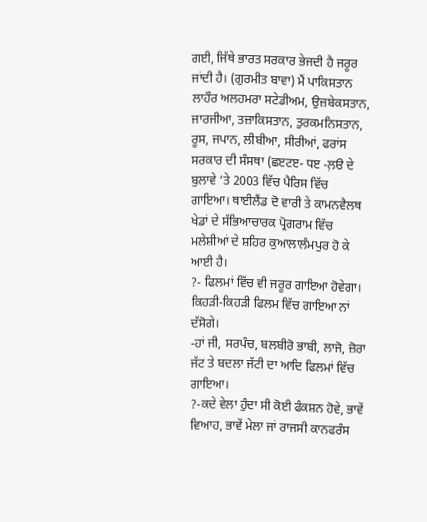ਗਈ, ਜਿੱਥੇ ਭਾਰਤ ਸਰਕਾਰ ਭੇਜਦੀ ਹੈ ਜਰੂਰ ਜਾਂਦੀ ਹੈ। (ਗੁਰਮੀਤ ਬਾਵਾ) ਮੈਂ ਪਾਕਿਸਤਾਨ ਲਾਹੌਰ ਅਲਹਮਰਾ ਸਟੇਡੀਅਮ, ਉਜ਼ਬੇਕਸਤਾਨ, ਜਾਰਜੀਆ, ਤਜ਼ਾਕਿਸਤਾਨ, ਤੁਰਕਮਨਿਸਤਾਨ, ਰੂਸ, ਜਪਾਨ, ਲੀਬੀਆ, ਸੀਰੀਆਂ, ਫਰਾਂਸ ਸਰਕਾਰ ਦੀ ਸੰਸਥਾ (ਛੲਟੲ- ਧੲ -ਲ਼ੳ ਦੇ ਬੁਲਾਵੇ ‘ਤੇ 2003 ਵਿੱਚ ਪੈਰਿਸ ਵਿੱਚ ਗਾਇਆ। ਥਾਈਲੈਂਡ ਦੋ ਵਾਰੀ ਤੇ ਕਾਮਨਵੈਲਥ ਖੇਡਾਂ ਦੇ ਸੱਭਿਆਚਾਰਕ ਪ੍ਰੋਗਰਾਮ ਵਿੱਚ ਮਲੇਸ਼ੀਆਂ ਦੇ ਸ਼ਹਿਰ ਕੁਆਲਾਲੰਮਪੁਰ ਹੋ ਕੇ ਆਈ ਹੈ।
?- ਫਿਲਮਾਂ ਵਿੱਚ ਵੀ ਜਰੂਰ ਗਾਇਆ ਹੋਵੇਗਾ। ਕਿਹੜੀ-ਕਿਹੜੀ ਫਿਲਮ ਵਿੱਚ ਗਾਇਆ ਨਾਂ ਦੱਸੋਗੇ।
-ਹਾਂ ਜੀ, ਸਰਪੰਚ, ਬਲਬੀਰੋ ਭਾਬੀ, ਲਾਜੋ, ਜ਼ੋਰਾ ਜੱਟ ਤੇ ਬਦਲਾ ਜੱਟੀ ਦਾ ਆਦਿ ਫਿਲਮਾਂ ਵਿੱਚ ਗਾਇਆ।
?-ਕਦੇ ਵੇਲਾ ਹੁੰਦਾ ਸੀ ਕੋਈ ਫੰਕਸ਼ਨ ਹੋਵੇ, ਭਾਵੇਂ ਵਿਆਹ, ਭਾਵੇਂ ਮੇਲਾ ਜਾਂ ਰਾਜਸੀ ਕਾਨਫਰੰਸ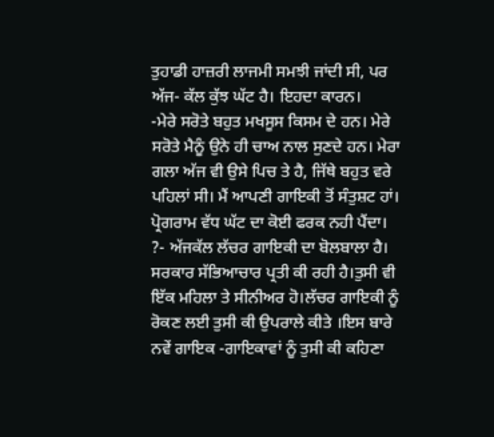ਤੁਹਾਡੀ ਹਾਜ਼ਰੀ ਲਾਜਮੀ ਸਮਝੀ ਜਾਂਦੀ ਸੀ, ਪਰ ਅੱਜ- ਕੱਲ ਕੁੱਝ ਘੱਟ ਹੈ। ਇਹਦਾ ਕਾਰਨ।
-ਮੇਰੇ ਸਰੋਤੇ ਬਹੁਤ ਮਖਸੂਸ ਕਿਸਮ ਦੇ ਹਨ। ਮੇਰੇ ਸਰੋਤੇ ਮੈਨੂੰ ਉਨੇ ਹੀ ਚਾਅ ਨਾਲ ਸੁਣਦੇ ਹਨ। ਮੇਰਾ ਗਲਾ ਅੱਜ ਵੀ ਉਸੇ ਪਿਚ ਤੇ ਹੈ, ਜਿੱਥੇ ਬਹੁਤ ਵਰੇ ਪਹਿਲਾਂ ਸੀ। ਮੈਂ ਆਪਣੀ ਗਾਇਕੀ ਤੋਂ ਸੰਤੁਸ਼ਟ ਹਾਂ। ਪ੍ਰੋਗਰਾਮ ਵੱਧ ਘੱਟ ਦਾ ਕੋਈ ਫਰਕ ਨਹੀ ਪੈਂਦਾ।
?- ਅੱਜਕੱਲ ਲੱਚਰ ਗਾਇਕੀ ਦਾ ਬੋਲਬਾਲਾ ਹੈ। ਸਰਕਾਰ ਸੱਭਿਆਚਾਰ ਪ੍ਰਤੀ ਕੀ ਰਹੀ ਹੈ।ਤੁਸੀ ਵੀ ਇੱਕ ਮਹਿਲਾ ਤੇ ਸੀਨੀਅਰ ਹੋ।ਲੱਚਰ ਗਾਇਕੀ ਨੂੰ ਰੋਕਣ ਲਈ ਤੁਸੀ ਕੀ ਉਪਰਾਲੇ ਕੀਤੇ ।ਇਸ ਬਾਰੇ ਨਵੇਂ ਗਾਇਕ -ਗਾਇਕਾਵਾਂ ਨੂੰ ਤੁਸੀ ਕੀ ਕਹਿਣਾ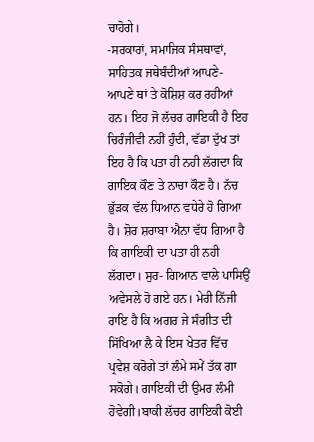ਚਾਹੋਗੇ।
-ਸਰਕਾਰਾਂ, ਸਮਾਜਿਕ ਸੰਸਥਾਵਾਂ, ਸਾਹਿਤਕ ਜਥੇਬੰਦੀਆਂ ਆਪਣੇ-ਆਪਣੇ ਥਾਂ ਤੇ ਕੋਸ਼ਿਸ਼ ਕਰ ਰਹੀਆਂ ਹਨ। ਇਹ ਜੋ ਲੱਚਰ ਗਾਇਕੀ ਹੈ ਇਹ ਚਿਰੰਜੀਵੀ ਨਹੀਂ ਹੁੰਦੀ, ਵੱਡਾ ਦੁੱਖ ਤਾਂ ਇਹ ਹੈ ਕਿ ਪਤਾ ਹੀ ਨਹੀ ਲੱਗਦਾ ਕਿ ਗਾਇਕ ਕੌਣ ਤੇ ਨਾਚਾ ਕੌਣ ਹੈ। ਨੱਚ ਭੁੱੜਕ ਵੱਲ ਧਿਆਨ ਵਧੇਰੇ ਹੋ ਗਿਆ ਹੈ। ਸ਼ੋਰ ਸ਼ਰਾਬਾ ਐਨਾ ਵੱਧ ਗਿਆ ਹੈ ਕਿ ਗਾਇਕੀ ਦਾ ਪਤਾ ਹੀ ਨਹੀ ਲੱਗਦਾ। ਸੁਰ- ਗਿਆਨ ਵਾਲੇ ਪਾਸਿਉਂ ਅਵੇਸਲੇ ਹੋ ਗਏ ਹਨ। ਮੇਰੀ ਨਿੱਜੀ ਰਾਇ ਹੈ ਕਿ ਅਗਰ ਜੇ ਸੰਗੀਤ ਦੀ ਸਿੱਖਿਆ ਲੈ ਕੇ ਇਸ ਖੇਤਰ ਵਿੱਚ ਪ੍ਰਵੇਸ਼ ਕਰੋਗੇ ਤਾਂ ਲੰਮੇ ਸਮੇਂ ਤੱਕ ਗਾ ਸਕੋਗੇ। ਗਾਇਕੀ ਦੀ ਉਮਰ ਲੰਮੀ ਹੋਵੇਗੀ।ਬਾਕੀ ਲੱਚਰ ਗਾਇਕੀ ਕੋਈ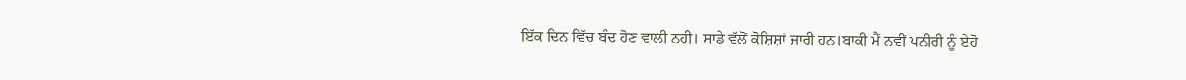ਇੱਕ ਦਿਨ ਵਿੱਚ ਬੰਦ ਹੋਣ ਵਾਲੀ ਨਹੀ। ਸਾਡੇ ਵੱਲੋਂ ਕੋਸ਼ਿਸ਼ਾਂ ਜਾਰੀ ਹਨ।ਬਾਕੀ ਮੈਂ ਨਵੀਂ ਪਨੀਰੀ ਨੂੰ ਏਹੋ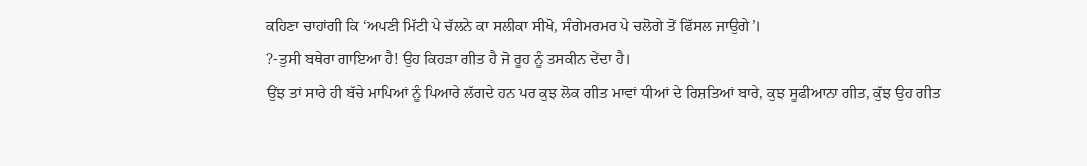ਕਹਿਣਾ ਚਾਹਾਂਗੀ ਕਿ ‘ਅਪਣੀ ਮਿੱਟੀ ਪੇ ਚੱਲਨੇ ਕਾ ਸਲੀਕਾ ਸੀਖੋ, ਸੰਗੇਮਰਮਰ ਪੇ ਚਲੋਗੇ ਤੋਂ ਫਿੱਸਲ ਜਾਉਗੇ’।
?-ਤੁਸੀ ਬਥੇਰਾ ਗਾਇਆ ਹੈ! ਉਹ ਕਿਹੜਾ ਗੀਤ ਹੈ ਜੋ ਰੂਹ ਨੂੰ ਤਸਕੀਨ ਦੇਂਦਾ ਹੈ।
ਉਂਝ ਤਾਂ ਸਾਰੇ ਹੀ ਬੱਚੇ ਮਾਪਿਆਂ ਨੂੰ ਪਿਆਰੇ ਲੱਗਦੇ ਹਨ ਪਰ ਕੁਝ ਲੋਕ ਗੀਤ ਮਾਵਾਂ ਧੀਆਂ ਦੇ ਰਿਸ਼ਤਿਆਂ ਬਾਰੇ, ਕੁਝ ਸੂਫੀਆਨਾ ਗੀਤ, ਕੁੱਝ ਉਹ ਗੀਤ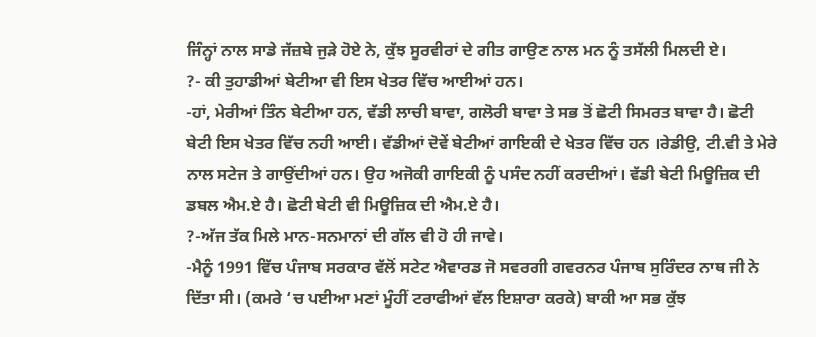ਜਿੰਨ੍ਹਾਂ ਨਾਲ ਸਾਡੇ ਜੱਜ਼ਬੇ ਜੁੜੇ ਹੋਏ ਨੇ, ਕੁੱਝ ਸੂਰਵੀਰਾਂ ਦੇ ਗੀਤ ਗਾਉਣ ਨਾਲ ਮਨ ਨੂੰ ਤਸੱਲੀ ਮਿਲਦੀ ਏ।
?- ਕੀ ਤੁਹਾਡੀਆਂ ਬੇਟੀਆ ਵੀ ਇਸ ਖੇਤਰ ਵਿੱਚ ਆਈਆਂ ਹਨ।
-ਹਾਂ, ਮੇਰੀਆਂ ਤਿੰਨ ਬੇਟੀਆ ਹਨ, ਵੱਡੀ ਲਾਚੀ ਬਾਵਾ, ਗਲੋਰੀ ਬਾਵਾ ਤੇ ਸਭ ਤੋਂ ਛੋਟੀ ਸਿਮਰਤ ਬਾਵਾ ਹੈ। ਛੋਟੀ ਬੇਟੀ ਇਸ ਖੇਤਰ ਵਿੱਚ ਨਹੀ ਆਈ। ਵੱਡੀਆਂ ਦੋਵੇਂ ਬੇਟੀਆਂ ਗਾਇਕੀ ਦੇ ਖੇਤਰ ਵਿੱਚ ਹਨ ।ਰੇਡੀਉ, ਟੀ.ਵੀ ਤੇ ਮੇਰੇ ਨਾਲ ਸਟੇਜ ਤੇ ਗਾਉਂਦੀਆਂ ਹਨ। ਉਹ ਅਜੋਕੀ ਗਾਇਕੀ ਨੂੰ ਪਸੰਦ ਨਹੀਂ ਕਰਦੀਆਂ। ਵੱਡੀ ਬੇਟੀ ਮਿਊਜ਼ਿਕ ਦੀ ਡਬਲ ਐਮ.ਏ ਹੈ। ਛੋਟੀ ਬੇਟੀ ਵੀ ਮਿਊਜ਼ਿਕ ਦੀ ਐਮ.ਏ ਹੈ।
?-ਅੱਜ ਤੱਕ ਮਿਲੇ ਮਾਨ-ਸਨਮਾਨਾਂ ਦੀ ਗੱਲ ਵੀ ਹੋ ਹੀ ਜਾਵੇ।
-ਮੈਨੂੰ 1991 ਵਿੱਚ ਪੰਜਾਬ ਸਰਕਾਰ ਵੱਲੋਂ ਸਟੇਟ ਐਵਾਰਡ ਜੋ ਸਵਰਗੀ ਗਵਰਨਰ ਪੰਜਾਬ ਸੁਰਿੰਦਰ ਨਾਥ ਜੀ ਨੇ ਦਿੱਤਾ ਸੀ। (ਕਮਰੇ ‘ਚ ਪਈਆ ਮਣਾਂ ਮੂੰਹੀਂ ਟਰਾਫੀਆਂ ਵੱਲ ਇਸ਼ਾਰਾ ਕਰਕੇ) ਬਾਕੀ ਆ ਸਭ ਕੁੱਝ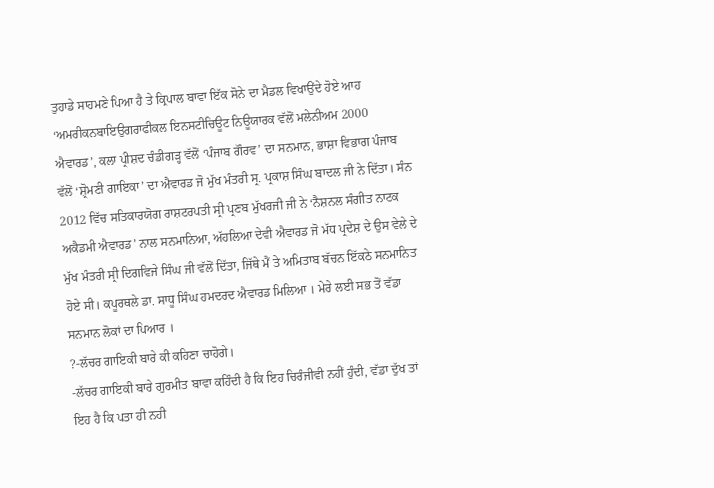ਤੁਹਾਡੇ ਸਾਹਮਣੇ ਪਿਆ ਹੈ ਤੇ ਕ੍ਰਿਪਾਲ ਬਾਵਾ ਇੱਕ ਸੋਨੇ ਦਾ ਮੈਡਲ ਵਿਖਾਉਂਦੇ ਹੋਏ ਆਹ ‘ਅਮਰੀਕਨਬਾਇਉਗਰਾਫੀਕਲ ਇਨਸਟੀਚਿਊਟ ਨਿਊਯਾਰਕ ਵੱਲੋਂ ਮਲੇਨੀਅਮ 2000 ਐਵਾਰਡ’, ਕਲਾ ਪ੍ਰੀਸ਼ਦ ਚੰਡੀਗੜ੍ਹ ਵੱਲੋਂ ‘ਪੰਜਾਬ ਗੌਰਵ’ ਦਾ ਸਨਮਾਨ, ਭਾਸ਼ਾ ਵਿਭਾਗ ਪੰਜਾਬ ਵੱਲੋਂ ‘ਸ਼੍ਰੋਮਣੀ ਗਾਇਕਾ’ ਦਾ ਐਵਾਰਡ ਜੋ ਮੁੱਖ ਮੰਤਰੀ ਸ੍ਰ. ਪ੍ਰਕਾਸ਼ ਸਿੰਘ ਬਾਦਲ ਜੀ ਨੇ ਦਿੱਤਾ। ਸੰਨ 2012 ਵਿੱਚ ਸਤਿਕਾਰਯੋਗ ਰਾਸ਼ਟਰਪਤੀ ਸ੍ਰੀ ਪ੍ਰਣਬ ਮੁੱਖਰਜੀ ਜੀ ਨੇ ‘ਨੈਸ਼ਨਲ ਸੰਗੀਤ ਨਾਟਕ ਅਕੈਡਮੀ ਐਵਾਰਡ’ ਨਾਲ ਸਨਮਾਨਿਆ, ਅੱਹਲਿਆ ਦੇਵੀ ਐਵਾਰਡ ਜੋ ਮੱਧ ਪ੍ਰਦੇਸ਼ ਦੇ ਉਸ ਵੇਲੇ ਦੇ ਮੁੱਖ ਮੰਤਰੀ ਸ੍ਰੀ ਦਿਗਵਿਜੇ ਸਿੰਘ ਜੀ ਵੱਲੋਂ ਦਿੱਤਾ, ਜਿੱਥੇ ਮੈਂ ਤੇ ਅਮਿਤਾਬ ਬੱਚਨ ਇੱਕਠੇ ਸਨਮਾਨਿਤ ਹੋਏ ਸੀ। ਕਪੂਰਥਲੇ ਡਾ. ਸਾਧੂ ਸਿੰਘ ਹਮਦਰਦ ਐਵਾਰਡ ਮਿਲਿਆ । ਮੇਰੇ ਲਈ ਸਭ ਤੋਂ ਵੱਡਾ ਸਨਮਾਨ ਲੋਕਾਂ ਦਾ ਪਿਆਰ ।
?-ਲੱਚਰ ਗਾਇਕੀ ਬਾਰੇ ਕੀ ਕਹਿਣਾ ਚਾਹੋਗੇ।
-ਲੱਚਰ ਗਾਇਕੀ ਬਾਰੇ ਗੁਰਮੀਤ ਬਾਵਾ ਕਹਿੰਦੀ ਹੈ ਕਿ ਇਹ ਚਿਰੰਜੀਵੀ ਨਹੀਂ ਹੁੰਦੀ, ਵੱਡਾ ਦੁੱਖ ਤਾਂ ਇਹ ਹੈ ਕਿ ਪਤਾ ਹੀ ਨਹੀ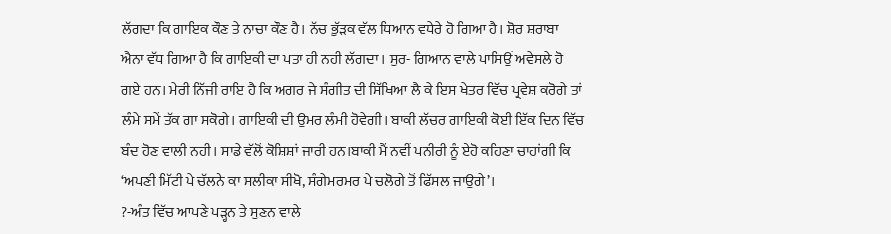ਲੱਗਦਾ ਕਿ ਗਾਇਕ ਕੌਣ ਤੇ ਨਾਚਾ ਕੌਣ ਹੈ। ਨੱਚ ਭੁੱੜਕ ਵੱਲ ਧਿਆਨ ਵਧੇਰੇ ਹੋ ਗਿਆ ਹੈ। ਸ਼ੋਰ ਸ਼ਰਾਬਾ ਐਨਾ ਵੱਧ ਗਿਆ ਹੈ ਕਿ ਗਾਇਕੀ ਦਾ ਪਤਾ ਹੀ ਨਹੀ ਲੱਗਦਾ। ਸੁਰ- ਗਿਆਨ ਵਾਲੇ ਪਾਸਿਉਂ ਅਵੇਸਲੇ ਹੋ ਗਏ ਹਨ। ਮੇਰੀ ਨਿੱਜੀ ਰਾਇ ਹੈ ਕਿ ਅਗਰ ਜੇ ਸੰਗੀਤ ਦੀ ਸਿੱਖਿਆ ਲੈ ਕੇ ਇਸ ਖੇਤਰ ਵਿੱਚ ਪ੍ਰਵੇਸ਼ ਕਰੋਗੇ ਤਾਂ ਲੰਮੇ ਸਮੇਂ ਤੱਕ ਗਾ ਸਕੋਗੇ। ਗਾਇਕੀ ਦੀ ਉਮਰ ਲੰਮੀ ਹੋਵੇਗੀ। ਬਾਕੀ ਲੱਚਰ ਗਾਇਕੀ ਕੋਈ ਇੱਕ ਦਿਨ ਵਿੱਚ ਬੰਦ ਹੋਣ ਵਾਲੀ ਨਹੀ। ਸਾਡੇ ਵੱਲੋਂ ਕੋਸ਼ਿਸ਼ਾਂ ਜਾਰੀ ਹਨ।ਬਾਕੀ ਮੈਂ ਨਵੀਂ ਪਨੀਰੀ ਨੂੰ ਏਹੋ ਕਹਿਣਾ ਚਾਹਾਂਗੀ ਕਿ ‘ਅਪਣੀ ਮਿੱਟੀ ਪੇ ਚੱਲਨੇ ਕਾ ਸਲੀਕਾ ਸੀਖੋ, ਸੰਗੇਮਰਮਰ ਪੇ ਚਲੋਗੇ ਤੋਂ ਫਿੱਸਲ ਜਾਉਗੇ’।
?-ਅੰਤ ਵਿੱਚ ਆਪਣੇ ਪੜ੍ਹਨ ਤੇ ਸੁਣਨ ਵਾਲੇ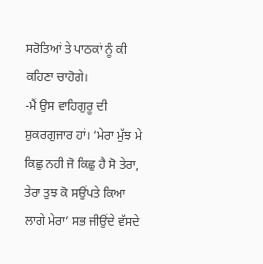ਸਰੋਤਿਆਂ ਤੇ ਪਾਠਕਾਂ ਨੂੰ ਕੀ ਕਹਿਣਾ ਚਾਹੋਗੇ।
-ਮੈਂ ਉਸ ਵਾਹਿਗੁਰੂ ਦੀ ਸ਼ੁਕਰਗੁਜਾਰ ਹਾਂ। ‘ਮੇਰਾ ਮੁੱਝ ਮੇ ਕਿਛੁ ਨਹੀ ਜੋ ਕਿਛੁ ਹੈ ਸੋ ਤੇਰਾ, ਤੇਰਾ ਤੁਝ ਕੋ ਸਉਂਪਤੇ ਕਿਆ ਲਾਗੇ ਮੇਰਾ’ ਸਭ ਜੀਉਂਦੇ ਵੱਸਦੇ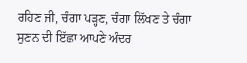ਰਹਿਣ ਜੀ, ਚੰਗਾ ਪੜ੍ਹਣ, ਚੰਗਾ ਲਿੱਖਣ ਤੇ ਚੰਗਾ ਸੁਣਨ ਦੀ ਇੱਛਾ ਆਪਣੇ ਅੰਦਰ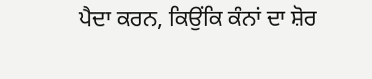ਪੈਦਾ ਕਰਨ, ਕਿਉਂਕਿ ਕੰਨਾਂ ਦਾ ਸ਼ੋਰ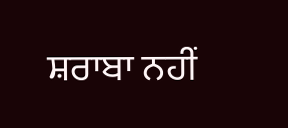ਸ਼ਰਾਬਾ ਨਹੀਂ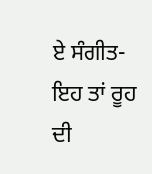ਏ ਸੰਗੀਤ- ਇਹ ਤਾਂ ਰੂਹ ਦੀ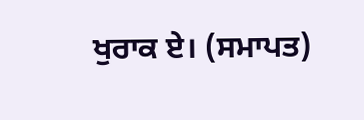ਖੁਰਾਕ ਏ। (ਸਮਾਪਤ)